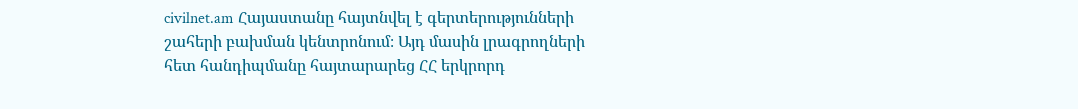civilnet.am Հայաստանը հայտնվել է գերտերությունների շահերի բախման կենտրոնում։ Այդ մասին լրագրողների հետ հանդիպմանը հայտարարեց ՀՀ երկրորդ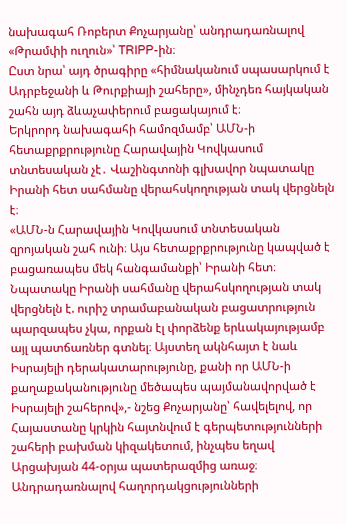նախագահ Ռոբերտ Քոչարյանը՝ անդրադառնալով «Թրամփի ուղուն»՝ TRIPP-ին։
Ըստ նրա՝ այդ ծրագիրը «հիմնականում սպասարկում է Ադրբեջանի և Թուրքիայի շահերը», մինչդեռ հայկական շահն այդ ձևաչափերում բացակայում է։
Երկրորդ նախագահի համոզմամբ՝ ԱՄՆ-ի հետաքրքրությունը Հարավային Կովկասում տնտեսական չէ․ Վաշինգտոնի գլխավոր նպատակը Իրանի հետ սահմանը վերահսկողության տակ վերցնելն է։
«ԱՄՆ-ն Հարավային Կովկասում տնտեսական զրոյական շահ ունի։ Այս հետաքրքրությունը կապված է բացառապես մեկ հանգամանքի՝ Իրանի հետ։ Նպատակը Իրանի սահմանը վերահսկողության տակ վերցնելն է. ուրիշ տրամաբանական բացատրություն պարզապես չկա, որքան էլ փորձենք երևակայությամբ այլ պատճառներ գտնել։ Այստեղ ակնհայտ է նաև Իսրայելի դերակատարությունը, քանի որ ԱՄՆ-ի քաղաքականությունը մեծապես պայմանավորված է Իսրայելի շահերով»,- նշեց Քոչարյանը՝ հավելելով, որ Հայաստանը կրկին հայտնվում է գերպետությունների շահերի բախման կիզակետում, ինչպես եղավ Արցախյան 44-օրյա պատերազմից առաջ։
Անդրադառնալով հաղորդակցությունների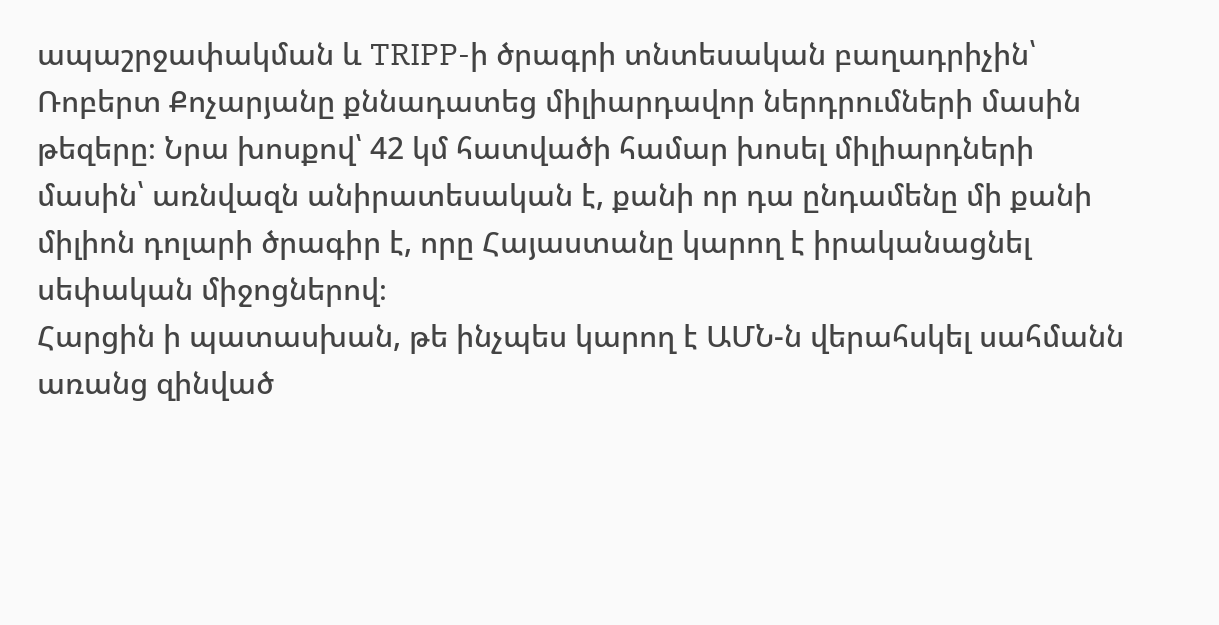ապաշրջափակման և TRIPP-ի ծրագրի տնտեսական բաղադրիչին՝ Ռոբերտ Քոչարյանը քննադատեց միլիարդավոր ներդրումների մասին թեզերը։ Նրա խոսքով՝ 42 կմ հատվածի համար խոսել միլիարդների մասին՝ առնվազն անիրատեսական է, քանի որ դա ընդամենը մի քանի միլիոն դոլարի ծրագիր է, որը Հայաստանը կարող է իրականացնել սեփական միջոցներով։
Հարցին ի պատասխան, թե ինչպես կարող է ԱՄՆ-ն վերահսկել սահմանն առանց զինված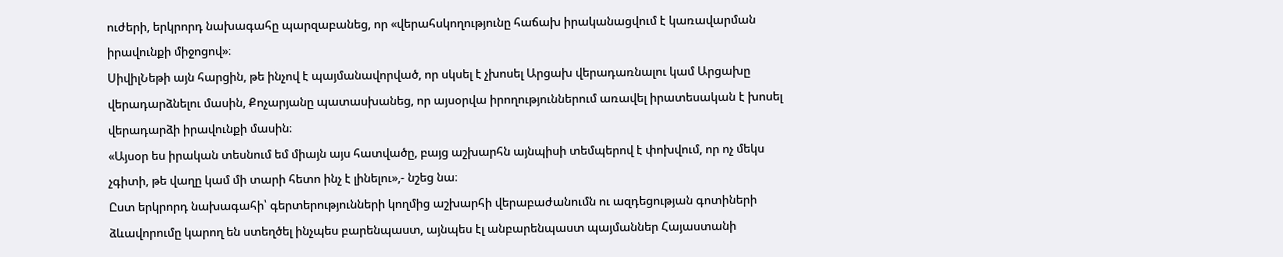ուժերի, երկրորդ նախագահը պարզաբանեց, որ «վերահսկողությունը հաճախ իրականացվում է կառավարման իրավունքի միջոցով»։
ՍիվիլՆեթի այն հարցին, թե ինչով է պայմանավորված, որ սկսել է չխոսել Արցախ վերադառնալու կամ Արցախը վերադարձնելու մասին, Քոչարյանը պատասխանեց, որ այսօրվա իրողություններում առավել իրատեսական է խոսել վերադարձի իրավունքի մասին։
«Այսօր ես իրական տեսնում եմ միայն այս հատվածը, բայց աշխարհն այնպիսի տեմպերով է փոխվում, որ ոչ մեկս չգիտի, թե վաղը կամ մի տարի հետո ինչ է լինելու»,- նշեց նա։
Ըստ երկրորդ նախագահի՝ գերտերությունների կողմից աշխարհի վերաբաժանումն ու ազդեցության գոտիների ձևավորումը կարող են ստեղծել ինչպես բարենպաստ, այնպես էլ անբարենպաստ պայմաններ Հայաստանի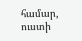համար, ուստի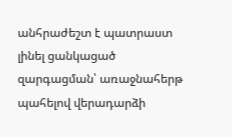անհրաժեշտ է պատրաստ լինել ցանկացած զարգացման՝ առաջնահերթ պահելով վերադարձի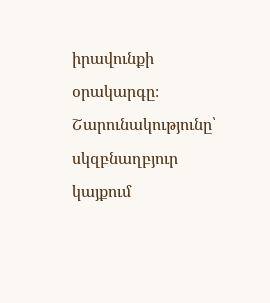իրավունքի օրակարգը։
Շարունակությունը՝ սկզբնաղբյուր կայքում